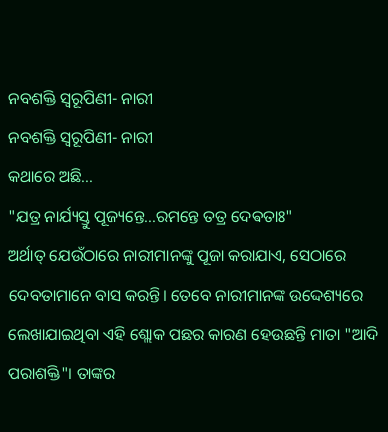ନବଶକ୍ତି ସ୍ୱରୂପିଣୀ- ନାରୀ
ନବଶକ୍ତି ସ୍ୱରୂପିଣୀ- ନାରୀ
କଥାରେ ଅଛି...
"ଯତ୍ର ନାର୍ଯ୍ୟସ୍ତୁ ପୂଜ୍ୟନ୍ତେ...ରମନ୍ତେ ତତ୍ର ଦେଵତାଃ"
ଅର୍ଥାତ୍ ଯେଉଁଠାରେ ନାରୀମାନଙ୍କୁ ପୂଜା କରାଯାଏ, ସେଠାରେ ଦେବତାମାନେ ବାସ କରନ୍ତି। ତେବେ ନାରୀମାନଙ୍କ ଉଦ୍ଦେଶ୍ୟରେ ଲେଖାଯାଇଥିବା ଏହି ଶ୍ଲୋକ ପଛର କାରଣ ହେଉଛନ୍ତି ମାତା "ଆଦି ପରାଶକ୍ତି"। ତାଙ୍କର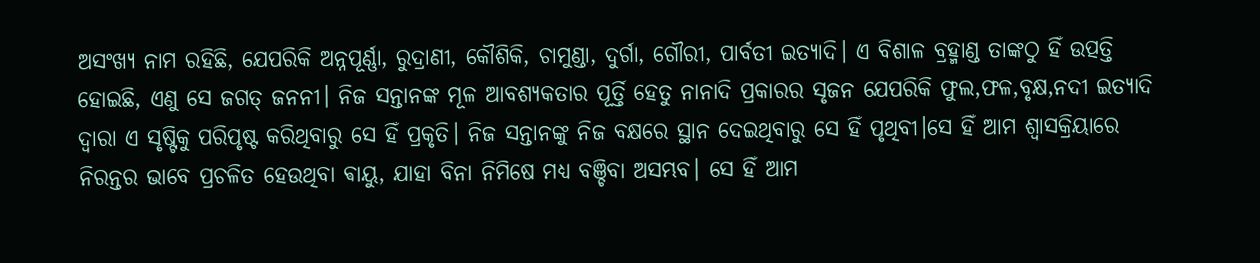ଅସଂଖ୍ୟ ନାମ ରହିଛି, ଯେପରିକି ଅନ୍ନପୂର୍ଣ୍ଣା, ରୁଦ୍ରାଣୀ, କୌଶିକି, ଚାମୁଣ୍ଡା, ଦୁର୍ଗା, ଗୌରୀ, ପାର୍ବତୀ ଇତ୍ୟାଦି। ଏ ବିଶାଳ ବ୍ରହ୍ମାଣ୍ଡ ତାଙ୍କଠୁ ହିଁ ଉତ୍ପତ୍ତି ହୋଇଛି, ଏଣୁ ସେ ଜଗତ୍ ଜନନୀ। ନିଜ ସନ୍ତାନଙ୍କ ମୂଳ ଆବଶ୍ୟକତାର ପୂର୍ତ୍ତି ହେତୁ ନାନାଦି ପ୍ରକାରର ସୃଜନ ଯେପରିକି ଫୁଲ,ଫଳ,ବୃକ୍ଷ,ନଦୀ ଇତ୍ୟାଦି ଦ୍ବାରା ଏ ସୃଷ୍ଟିକୁ ପରିପୃଷ୍ଟ କରିଥିବାରୁ ସେ ହିଁ ପ୍ରକୃତି। ନିଜ ସନ୍ତାନଙ୍କୁ ନିଜ ବକ୍ଷରେ ସ୍ଥାନ ଦେଇଥିବାରୁ ସେ ହିଁ ପୃଥିବୀ।ସେ ହିଁ ଆମ ଶ୍ୱାସକ୍ରିୟାରେ ନିରନ୍ତର ଭାବେ ପ୍ରଚଳିତ ହେଉଥିବା ଵାୟୁ, ଯାହା ବିନା ନିମିଷେ ମଧ୍ୟ ବଞ୍ଚିବା ଅସମ୍ଭବ। ସେ ହିଁ ଆମ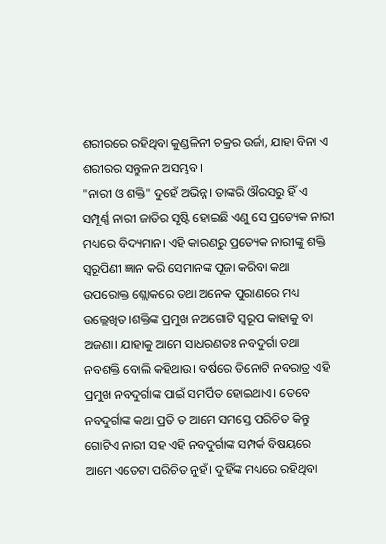ଶରୀରରେ ରହିଥିବା କୁଣ୍ଡଳିନୀ ଚକ୍ରର ଉର୍ଜା, ଯାହା ବିନା ଏ ଶରୀରର ସନ୍ତୁଳନ ଅସମ୍ଭବ।
"ନାରୀ ଓ ଶକ୍ତି" ଦୁହେଁ ଅଭିନ୍ନ। ତାଙ୍କରି ଔରସରୁ ହିଁ ଏ ସମ୍ପୂର୍ଣ୍ଣ ନାରୀ ଜାତିର ସୃଷ୍ଟି ହୋଇଛି ଏଣୁ ସେ ପ୍ରତ୍ୟେକ ନାରୀ ମଧ୍ୟରେ ବିଦ୍ୟମାନ। ଏହି କାରଣରୁ ପ୍ରତ୍ୟେକ ନାରୀଙ୍କୁ ଶକ୍ତି ସ୍ୱରୂପିଣୀ ଜ୍ଞାନ କରି ସେମାନଙ୍କ ପୂଜା କରିବା କଥା ଉପରୋକ୍ତ ଶ୍ଲୋକରେ ତଥା ଅନେକ ପୁରାଣରେ ମଧ୍ୟ ଉଲ୍ଲେଖିତ।ଶକ୍ତିଙ୍କ ପ୍ରମୁଖ ନଅଗୋଟି ସ୍ବରୂପ କାହାକୁ ବା ଅଜଣା। ଯାହାକୁ ଆମେ ସାଧରଣତଃ ନବଦୁର୍ଗା ତଥା ନବଶକ୍ତି ବୋଲି କହିଥାଉ। ବର୍ଷରେ ତିନୋଟି ନବରାତ୍ର ଏହି ପ୍ରମୁଖ ନବଦୁର୍ଗାଙ୍କ ପାଇଁ ସମର୍ପିତ ହୋଇଥାଏ। ତେବେ ନବଦୁର୍ଗାଙ୍କ କଥା ପ୍ରତି ତ ଆମେ ସମସ୍ତେ ପରିଚିତ କିନ୍ତୁ ଗୋଟିଏ ନାରୀ ସହ ଏହି ନବଦୁର୍ଗାଙ୍କ ସମ୍ପର୍କ ବିଷୟରେ ଆମେ ଏତେଟା ପରିଚିତ ନୁହଁ। ଦୁହିଁଙ୍କ ମଧ୍ୟରେ ରହିଥିବା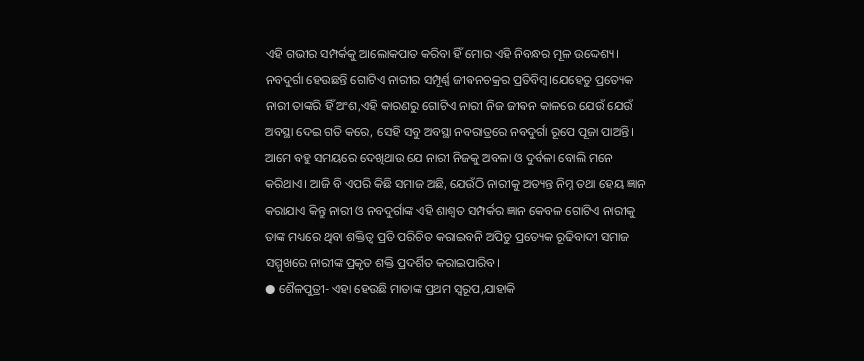ଏହି ଗଭୀର ସମ୍ପର୍କକୁ ଆଲୋକପାତ କରିବା ହିଁ ମୋର ଏହି ନିବନ୍ଧର ମୂଳ ଉଦ୍ଦେଶ୍ୟ।
ନବଦୁର୍ଗା ହେଉଛନ୍ତି ଗୋଟିଏ ନାରୀର ସମ୍ପୂର୍ଣ୍ଣ ଜୀଵନଚକ୍ରର ପ୍ରତିବିମ୍ବ।ଯେହେତୁ ପ୍ରତ୍ୟେକ ନାରୀ ତାଙ୍କରି ହିଁ ଅଂଶ,ଏହି କାରଣରୁ ଗୋଟିଏ ନାରୀ ନିଜ ଜୀଵନ କାଳରେ ଯେଉଁ ଯେଉଁ ଅବସ୍ଥା ଦେଇ ଗତି କରେ, ସେହି ସବୁ ଅବସ୍ଥା ନବରାତ୍ରରେ ନବଦୁର୍ଗା ରୂପେ ପୂଜା ପାଅନ୍ତି। ଆମେ ବହୁ ସମୟରେ ଦେଖିଥାଉ ଯେ ନାରୀ ନିଜକୁ ଅବଳା ଓ ଦୁର୍ବଳା ବୋଲି ମନେ କରିଥାଏ। ଆଜି ବି ଏପରି କିଛି ସମାଜ ଅଛି, ଯେଉଁଠି ନାରୀକୁ ଅତ୍ୟନ୍ତ ନିମ୍ନ ତଥା ହେୟ ଜ୍ଞାନ କରାଯାଏ କିନ୍ତୁ ନାରୀ ଓ ନବଦୁର୍ଗାଙ୍କ ଏହି ଶାଶ୍ୱତ ସମ୍ପର୍କର ଜ୍ଞାନ କେବଳ ଗୋଟିଏ ନାରୀକୁ ତାଙ୍କ ମଧ୍ୟରେ ଥିବା ଶକ୍ତିତ୍ୱ ପ୍ରତି ପରିଚିତ କରାଇବନି ଅପିତୁ ପ୍ରତ୍ୟେକ ରୂଢିବାଦୀ ସମାଜ ସମ୍ମୁଖରେ ନାରୀଙ୍କ ପ୍ରକୃତ ଶକ୍ତି ପ୍ରଦର୍ଶିତ କରାଇପାରିବ।
● ଶୈଳପୁତ୍ରୀ- ଏହା ହେଉଛି ମାତାଙ୍କ ପ୍ରଥମ ସ୍ୱରୂପ,ଯାହାକି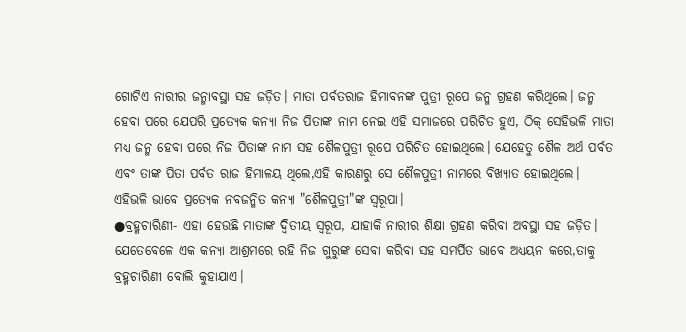ଗୋଟିଏ ନାରୀର ଜନ୍ମାବସ୍ଥା ସହ ଜଡ଼ିତ। ମାତା ପର୍ବତରାଜ ହିମାବନଙ୍କ ପୁତ୍ରୀ ରୂପେ ଜନ୍ମ ଗ୍ରହଣ କରିଥିଲେ। ଜନ୍ମ ହେବା ପରେ ଯେପରି ପ୍ରତ୍ୟେକ କନ୍ୟା ନିଜ ପିତାଙ୍କ ନାମ ନେଇ ଏହି ସମାଜରେ ପରିଚିତ ହୁଏ, ଠିକ୍ ସେହିଭଳି ମାତା ମଧ୍ୟ ଜନ୍ମ ହେବା ପରେ ନିଜ ପିତାଙ୍କ ନାମ ସହ ଶୈଳପୁତ୍ରୀ ରୂପେ ପରିଚିତ ହୋଇଥିଲେ। ଯେହେତୁ ଶୈଳ ଅର୍ଥ ପର୍ବତ ଏବଂ ତାଙ୍କ ପିତା ପର୍ବତ ରାଜ ହିମାଳୟ ଥିଲେ,ଏହି କାରଣରୁ ସେ ଶୈଳପୁତ୍ରୀ ନାମରେ ବିଖ୍ୟାତ ହୋଇଥିଲେ।
ଏହିଭଳି ଭାବେ ପ୍ରତ୍ୟେକ ନବଜନ୍ମିତ କନ୍ୟା "ଶୈଳପୁତ୍ରୀ"ଙ୍କ ସ୍ଵରୂପା।
●ବ୍ରହ୍ମଚାରିଣୀ- ଏହା ହେଉଛି ମାତାଙ୍କ ଦ୍ଵିତୀୟ ସ୍ୱରୂପ, ଯାହାକି ନାରୀର ଶିକ୍ଷା ଗ୍ରହଣ କରିବା ଅବସ୍ଥା ସହ ଜଡ଼ିତ। ଯେତେବେଳେ ଏକ କନ୍ୟା ଆଶ୍ରମରେ ରହି ନିଜ ଗୁରୁଙ୍କ ସେବା କରିବା ସହ ସମର୍ପିତ ଭାବେ ଅଧ୍ୟୟନ କରେ,ତାକୁ ବ୍ରହ୍ମଚାରିଣୀ ବୋଲି କୁହାଯାଏ।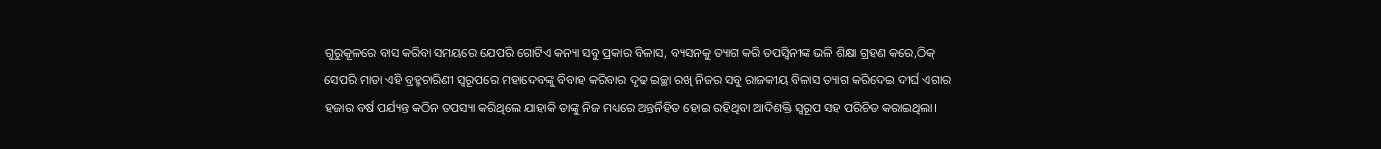ଗୁରୁକୂଳରେ ବାସ କରିବା ସମୟରେ ଯେପରି ଗୋଟିଏ କନ୍ୟା ସବୁ ପ୍ରକାର ବିଳାସ, ବ୍ୟସନକୁ ତ୍ୟାଗ କରି ତପସ୍ୱିନୀଙ୍କ ଭଳି ଶିକ୍ଷା ଗ୍ରହଣ କରେ,ଠିକ୍ ସେପରି ମାତା ଏହି ବ୍ରହ୍ମଚାରିଣୀ ସ୍ୱରୂପରେ ମହାଦେବଙ୍କୁ ବିବାହ କରିବାର ଦୃଢ ଇଚ୍ଛା ରଖି ନିଜର ସବୁ ରାଜକୀୟ ବିଳାସ ତ୍ୟାଗ କରିଦେଇ ଦୀର୍ଘ ଏଗାର ହଜାର ବର୍ଷ ପର୍ଯ୍ୟନ୍ତ କଠିନ ତପସ୍ୟା କରିଥିଲେ ଯାହାକି ତାଙ୍କୁ ନିଜ ମଧ୍ୟରେ ଅନ୍ତର୍ନିହିତ ହୋଇ ରହିଥିବା ଆଦିଶକ୍ତି ସ୍ବରୂପ ସହ ପରିଚିତ କରାଇଥିଲା।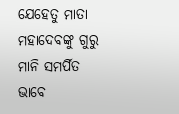ଯେହେତୁ ମାତା ମହାଦେବଙ୍କୁ ଗୁରୁ ମାନି ସମର୍ପିତ ଭାବେ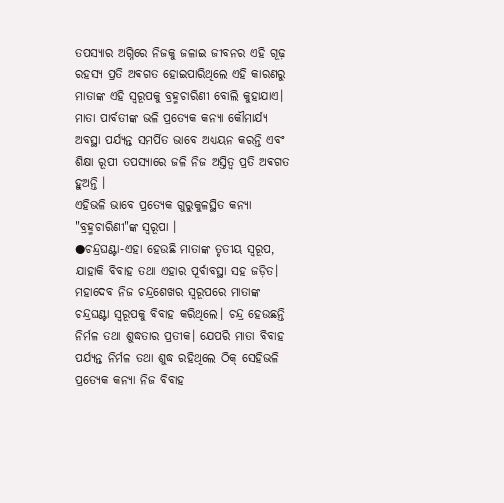ତପସ୍ୟାର ଅଗ୍ନିରେ ନିଜକୁ ଜଳାଇ ଜୀବନର ଏହି ଗୂଢ଼ ରହସ୍ୟ ପ୍ରତି ଅଵଗତ ହୋଇପାରିଥିଲେ ଏହି କାରଣରୁ ମାତାଙ୍କ ଏହି ସ୍ୱରୂପକୁ ବ୍ରହ୍ମଚାରିଣୀ ବୋଲି କୁହାଯାଏ।
ମାତା ପାର୍ବତୀଙ୍କ ଭଳି ପ୍ରତ୍ୟେକ କନ୍ୟା କୌମାର୍ଯ୍ୟ ଅବସ୍ଥା ପର୍ଯ୍ୟନ୍ତ ସମର୍ପିତ ଭାବେ ଅଧ୍ୟୟନ କରନ୍ତି ଏବଂ ଶିକ୍ଷା ରୂପୀ ତପସ୍ୟାରେ ଜଳି ନିଜ ଅସ୍ତିତ୍ବ ପ୍ରତି ଅଵଗତ ହୁଅନ୍ତି ।
ଏହିଭଳି ଭାବେ ପ୍ରତ୍ୟେକ ଗୁରୁକୁଳସ୍ଥିତ କନ୍ୟା "ବ୍ରହ୍ମଚାରିଣୀ"ଙ୍କ ସ୍ଵରୂପା ।
●ଚନ୍ଦ୍ରଘଣ୍ଟା-ଏହା ହେଉଛି ମାତାଙ୍କ ତୃତୀୟ ସ୍ୱରୂପ, ଯାହାକି ବିବାହ ତଥା ଏହାର ପୂର୍ବାବସ୍ଥା ସହ ଜଡ଼ିତ। ମହାଦେବ ନିଜ ଚନ୍ଦ୍ରଶେଖର ସ୍ୱରୂପରେ ମାତାଙ୍କ ଚନ୍ଦ୍ରଘଣ୍ଟା ସ୍ୱରୂପକୁ ବିବାହ କରିଥିଲେ। ଚନ୍ଦ୍ର ହେଉଛନ୍ତି ନିର୍ମଳ ତଥା ଶୁଦ୍ଧତାର ପ୍ରତୀକ। ଯେପରି ମାତା ବିବାହ ପର୍ଯ୍ୟନ୍ତ ନିର୍ମଳ ତଥା ଶୁଦ୍ଧ ରହିଥିଲେ ଠିକ୍ ସେହିଭଳି ପ୍ରତ୍ୟେକ କନ୍ୟା ନିଜ ବିବାହ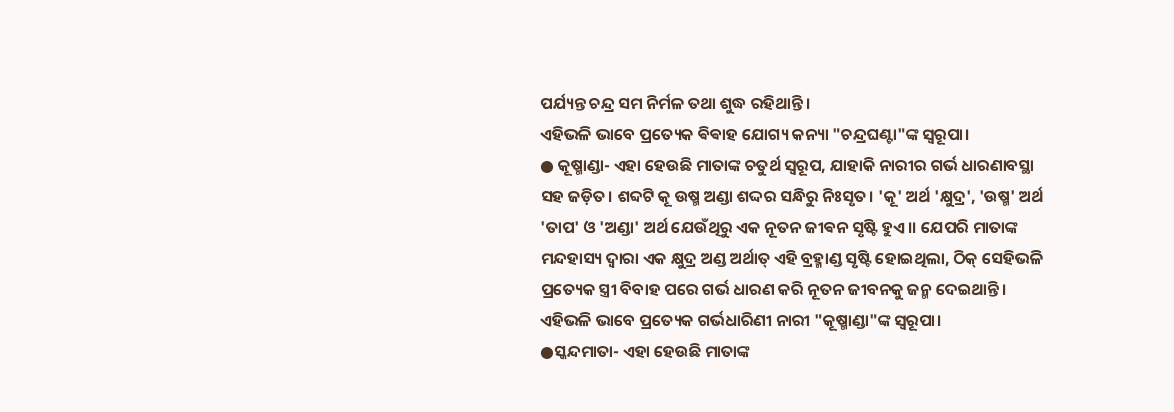ପର୍ଯ୍ୟନ୍ତ ଚନ୍ଦ୍ର ସମ ନିର୍ମଳ ତଥା ଶୁଦ୍ଧ ରହିଥାନ୍ତି।
ଏହିଭଳି ଭାବେ ପ୍ରତ୍ୟେକ ଵିଵାହ ଯୋଗ୍ୟ କନ୍ୟା "ଚନ୍ଦ୍ରଘଣ୍ଟା"ଙ୍କ ସ୍ଵରୂପା।
● କୂଷ୍ମାଣ୍ଡା- ଏହା ହେଉଛି ମାତାଙ୍କ ଚତୁର୍ଥ ସ୍ୱରୂପ, ଯାହାକି ନାରୀର ଗର୍ଭ ଧାରଣାବସ୍ଥା ସହ ଜଡ଼ିତ। ଶବ୍ଦଟି କୂ ଉଷ୍ମ ଅଣ୍ଡା ଶଦ୍ଦର ସନ୍ଧିରୁ ନିଃସୃତ। 'କୂ' ଅର୍ଥ 'କ୍ଷୁଦ୍ର', 'ଉଷ୍ମ' ଅର୍ଥ 'ତାପ' ଓ 'ଅଣ୍ଡା' ଅର୍ଥ ଯେଉଁଥିରୁ ଏକ ନୂତନ ଜୀଵନ ସୃଷ୍ଟି ହୁଏ।। ଯେପରି ମାତାଙ୍କ ମନ୍ଦହାସ୍ୟ ଦ୍ୱାରା ଏକ କ୍ଷୁଦ୍ର ଅଣ୍ଡ ଅର୍ଥାତ୍ ଏହି ବ୍ରହ୍ମାଣ୍ଡ ସୃଷ୍ଟି ହୋଇଥିଲା, ଠିକ୍ ସେହିଭଳି ପ୍ରତ୍ୟେକ ସ୍ତ୍ରୀ ବିବାହ ପରେ ଗର୍ଭ ଧାରଣ କରି ନୂତନ ଜୀବନକୁ ଜନ୍ମ ଦେଇଥାନ୍ତି।
ଏହିଭଳି ଭାବେ ପ୍ରତ୍ୟେକ ଗର୍ଭଧାରିଣୀ ନାରୀ "କୂଷ୍ମାଣ୍ଡା"ଙ୍କ ସ୍ଵରୂପା।
●ସ୍କନ୍ଦମାତା- ଏହା ହେଉଛି ମାତାଙ୍କ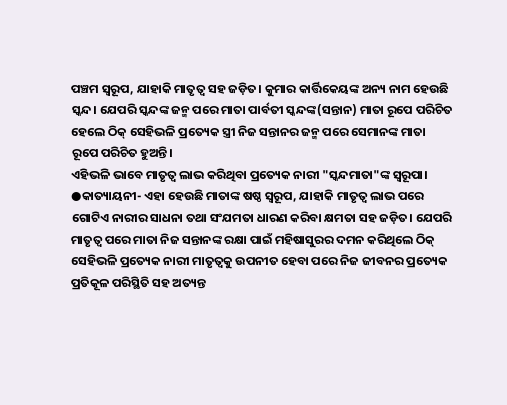ପଞ୍ଚମ ସ୍ୱରୂପ, ଯାହାକି ମାତୃତ୍ୱ ସହ ଜଡ଼ିତ। କୁମାର କାର୍ତ୍ତିକେୟଙ୍କ ଅନ୍ୟ ନାମ ହେଉଛି ସ୍କନ୍ଦ। ଯେପରି ସ୍କନ୍ଦଙ୍କ ଜନ୍ମ ପରେ ମାତା ପାର୍ବତୀ ସ୍କନ୍ଦଙ୍କ(ସନ୍ତାନ) ମାତା ରୂପେ ପରିଚିତ ହେଲେ ଠିକ୍ ସେହିଭଳି ପ୍ରତ୍ୟେକ ସ୍ତ୍ରୀ ନିଜ ସନ୍ତାନର ଜନ୍ମ ପରେ ସେମାନଙ୍କ ମାତା ରୂପେ ପରିଚିତ ହୁଅନ୍ତି।
ଏହିଭଳି ଭାବେ ମାତୃତ୍ୱ ଲାଭ କରିଥିବା ପ୍ରତ୍ୟେକ ନାରୀ "ସ୍କନ୍ଦମାତା"ଙ୍କ ସ୍ଵରୂପା।
●କାତ୍ୟାୟନୀ- ଏହା ହେଉଛି ମାତାଙ୍କ ଷଷ୍ଠ ସ୍ୱରୂପ, ଯାହାକି ମାତୃତ୍ୱ ଲାଭ ପରେ ଗୋଟିଏ ନାରୀର ସାଧନା ତଥା ସଂଯମତା ଧାରଣ କରିବା କ୍ଷମତା ସହ ଜଡ଼ିତ। ଯେପରି ମାତୃତ୍ୱ ପରେ ମାତା ନିଜ ସନ୍ତାନଙ୍କ ରକ୍ଷା ପାଇଁ ମହିଷାସୁରର ଦମନ କରିଥିଲେ ଠିକ୍ ସେହିଭଳି ପ୍ରତ୍ୟେକ ନାରୀ ମାତୃତ୍ୱକୁ ଉପନୀତ ହେବା ପରେ ନିଜ ଜୀବନର ପ୍ରତ୍ୟେକ ପ୍ରତିକୂଳ ପରିସ୍ଥିତି ସହ ଅତ୍ୟନ୍ତ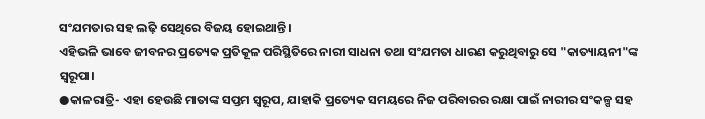ସଂଯମତାର ସହ ଲଢ଼ି ସେଥିରେ ବିଜୟ ହୋଇଥାନ୍ତି।
ଏହିଭଳି ଭାବେ ଜୀବନର ପ୍ରତ୍ୟେକ ପ୍ରତିକୂଳ ପରିସ୍ଥିତିରେ ନାରୀ ସାଧନା ତଥା ସଂଯମତା ଧାରଣ କରୁଥିବାରୁ ସେ "କାତ୍ୟାୟନୀ"ଙ୍କ ସ୍ଵରୂପା।
●କାଳରାତ୍ରି- ଏହା ହେଉଛି ମାତାଙ୍କ ସପ୍ତମ ସ୍ୱରୂପ, ଯାହାକି ପ୍ରତ୍ୟେକ ସମୟରେ ନିଜ ପରିବାରର ରକ୍ଷା ପାଇଁ ନାରୀର ସଂକଳ୍ପ ସହ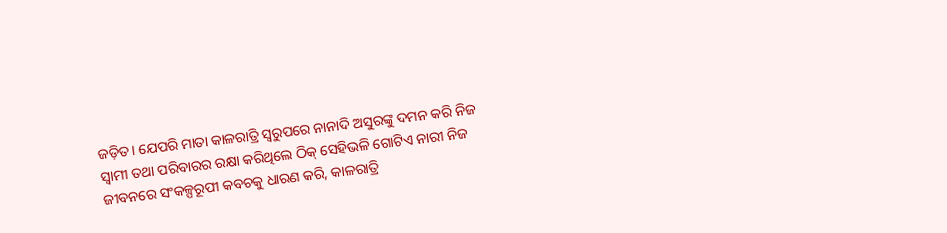ଜଡ଼ିତ। ଯେପରି ମାତା କାଳରାତ୍ରି ସ୍ୱରୁପରେ ନାନାଦି ଅସୁରଙ୍କୁ ଦମନ କରି ନିଜ ସ୍ୱାମୀ ତଥା ପରିବାରର ରକ୍ଷା କରିଥିଲେ ଠିକ୍ ସେହିଭଳି ଗୋଟିଏ ନାରୀ ନିଜ ଜୀବନରେ ସଂକଳ୍ପରୂପୀ କବଚକୁ ଧାରଣ କରି, କାଳରାତ୍ରି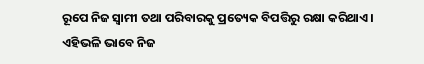ରୂପେ ନିଜ ସ୍ଵାମୀ ତଥା ପରିବାରକୁ ପ୍ରତ୍ୟେକ ବିପତ୍ତିରୁ ରକ୍ଷା କରିଥାଏ।
ଏହିଭଳି ଭାବେ ନିଜ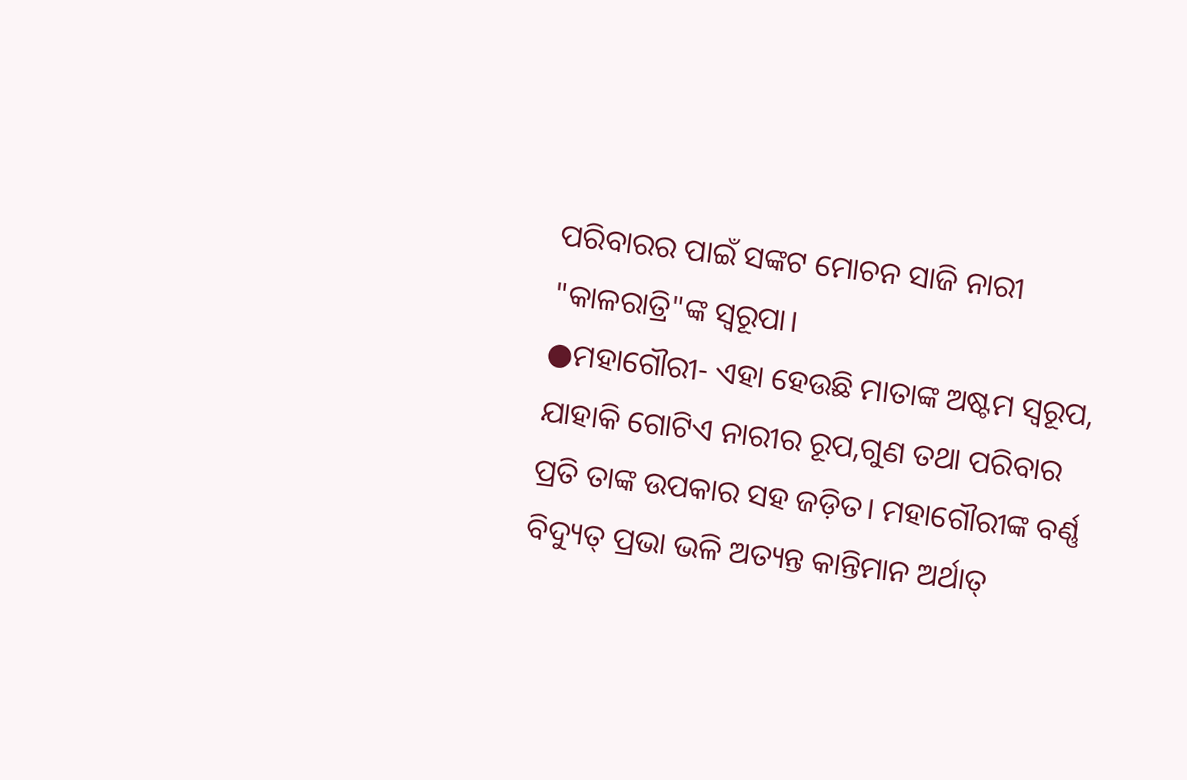ପରିବାରର ପାଇଁ ସଙ୍କଟ ମୋଚନ ସାଜି ନାରୀ "କାଳରାତ୍ରି"ଙ୍କ ସ୍ଵରୂପା।
●ମହାଗୌରୀ- ଏହା ହେଉଛି ମାତାଙ୍କ ଅଷ୍ଟମ ସ୍ୱରୂପ, ଯାହାକି ଗୋଟିଏ ନାରୀର ରୂପ,ଗୁଣ ତଥା ପରିବାର ପ୍ରତି ତାଙ୍କ ଉପକାର ସହ ଜଡ଼ିତ। ମହାଗୌରୀଙ୍କ ବର୍ଣ୍ଣ ବିଦ୍ୟୁତ୍ ପ୍ରଭା ଭଳି ଅତ୍ୟନ୍ତ କାନ୍ତିମାନ ଅର୍ଥାତ୍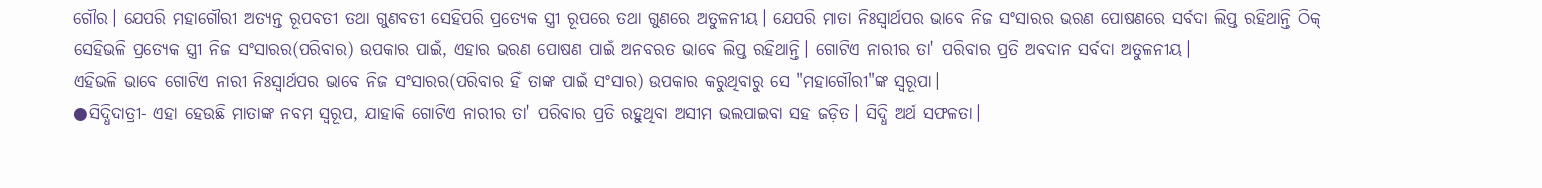ଗୌର। ଯେପରି ମହାଗୌରୀ ଅତ୍ୟନ୍ତ ରୂପବତୀ ତଥା ଗୁଣବତୀ ସେହିପରି ପ୍ରତ୍ୟେକ ସ୍ତ୍ରୀ ରୂପରେ ତଥା ଗୁଣରେ ଅତୁଳନୀୟ। ଯେପରି ମାତା ନିଃସ୍ୱାର୍ଥପର ଭାବେ ନିଜ ସଂସାରର ଭରଣ ପୋଷଣରେ ସର୍ବଦା ଲିପ୍ତ ରହିଥାନ୍ତି ଠିକ୍ ସେହିଭଳି ପ୍ରତ୍ୟେକ ସ୍ତ୍ରୀ ନିଜ ସଂସାରର(ପରିବାର) ଉପକାର ପାଇଁ, ଏହାର ଭରଣ ପୋଷଣ ପାଇଁ ଅନବରତ ଭାବେ ଲିପ୍ତ ରହିଥାନ୍ତି। ଗୋଟିଏ ନାରୀର ତା' ପରିବାର ପ୍ରତି ଅବଦାନ ସର୍ବଦା ଅତୁଳନୀୟ।
ଏହିଭଳି ଭାବେ ଗୋଟିଏ ନାରୀ ନିଃସ୍ୱାର୍ଥପର ଭାବେ ନିଜ ସଂସାରର(ପରିବାର ହିଁ ତାଙ୍କ ପାଇଁ ସଂସାର) ଉପକାର କରୁଥିବାରୁ ସେ "ମହାଗୌରୀ"ଙ୍କ ସ୍ଵରୂପା।
●ସିଦ୍ଧିଦାତ୍ରୀ- ଏହା ହେଉଛି ମାତାଙ୍କ ନବମ ସ୍ୱରୂପ, ଯାହାକି ଗୋଟିଏ ନାରୀର ତା' ପରିବାର ପ୍ରତି ରହୁଥିବା ଅସୀମ ଭଲପାଇବା ସହ ଜଡ଼ିତ। ସିଦ୍ଧି ଅର୍ଥ ସଫଳତା।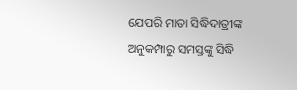ଯେପରି ମାତା ସିଦ୍ଧିଦାତ୍ରୀଙ୍କ ଅନୁକମ୍ପାରୁ ସମସ୍ତଙ୍କୁ ସିଦ୍ଧି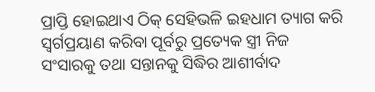ପ୍ରାପ୍ତି ହୋଇଥାଏ ଠିକ୍ ସେହିଭଳି ଇହଧାମ ତ୍ୟାଗ କରି ସ୍ୱର୍ଗପ୍ରୟାଣ କରିବା ପୂର୍ବରୁ ପ୍ରତ୍ୟେକ ସ୍ତ୍ରୀ ନିଜ ସଂସାରକୁ ତଥା ସନ୍ତାନକୁ ସିଦ୍ଧିର ଆଶୀର୍ବାଦ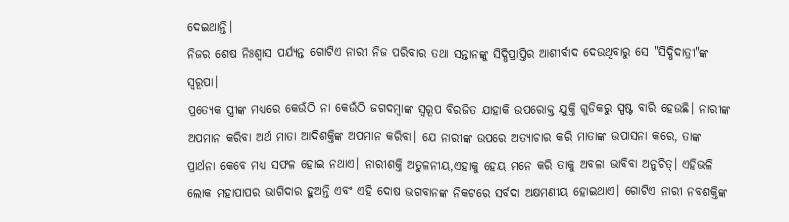ଦେଇଥାନ୍ତି।
ନିଜର ଶେଷ ନିଃଶ୍ୱାସ ପର୍ଯ୍ୟନ୍ତ ଗୋଟିଏ ନାରୀ ନିଜ ପରିବାର ତଥା ସନ୍ତାନଙ୍କୁ ସିଦ୍ଧିପ୍ରାପ୍ତିର ଆଶୀର୍ବାଦ ଦେଉଥିବାରୁ ସେ "ସିଦ୍ଧିଦାତ୍ରୀ"ଙ୍କ ସ୍ଵରୂପା।
ପ୍ରତ୍ୟେକ ସ୍ତ୍ରୀଙ୍କ ମଧ୍ୟରେ କେଉଁଠି ନା କେଉଁଠି ଜଗଦମ୍ବାଙ୍କ ସ୍ୱରୂପ ବିରଜିତ ଯାହାକି ଉପରୋକ୍ତ ଯୁକ୍ତି ଗୁଡିକରୁ ସ୍ପଷ୍ଟ ବାରି ହେଉଛି। ନାରୀଙ୍କ ଅପମାନ କରିବା ଅର୍ଥ ମାତା ଆଦିଶକ୍ତିଙ୍କ ଅପମାନ କରିବା। ଯେ ନାରୀଙ୍କ ଉପରେ ଅତ୍ୟାଚାର କରି ମାତାଙ୍କ ଉପାସନା କରେ, ତାଙ୍କ ପ୍ରାର୍ଥନା କେବେ ମଧ୍ୟ ସଫଳ ହୋଇ ନଥାଏ। ନାରୀଶକ୍ତି ଅତୁଳନୀୟ,ଏହାକୁ ହେୟ ମନେ କରି ତାକୁ ଅବଳା ଭାବିବା ଅନୁଚିତ୍। ଏହିଭଳି ଲୋକ ମହାପାପର ଭାଗିଦାର ହୁଅନ୍ତି ଏବଂ ଏହି ଦୋଷ ଭଗବାନଙ୍କ ନିକଟରେ ସର୍ବଦା ଅକ୍ଷମଣୀୟ ହୋଇଥାଏ। ଗୋଟିଏ ନାରୀ ନବଶକ୍ତିଙ୍କ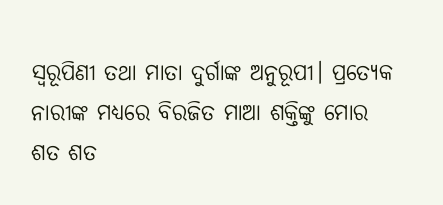ସ୍ୱରୂପିଣୀ ତଥା ମାତା ଦୁର୍ଗାଙ୍କ ଅନୁରୂପୀ। ପ୍ରତ୍ୟେକ ନାରୀଙ୍କ ମଧ୍ୟରେ ବିରଜିତ ମାଆ ଶକ୍ତିଙ୍କୁ ମୋର ଶତ ଶତ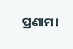ପ୍ରଣାମ।